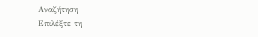Αναζήτηση
Επιλέξτε τη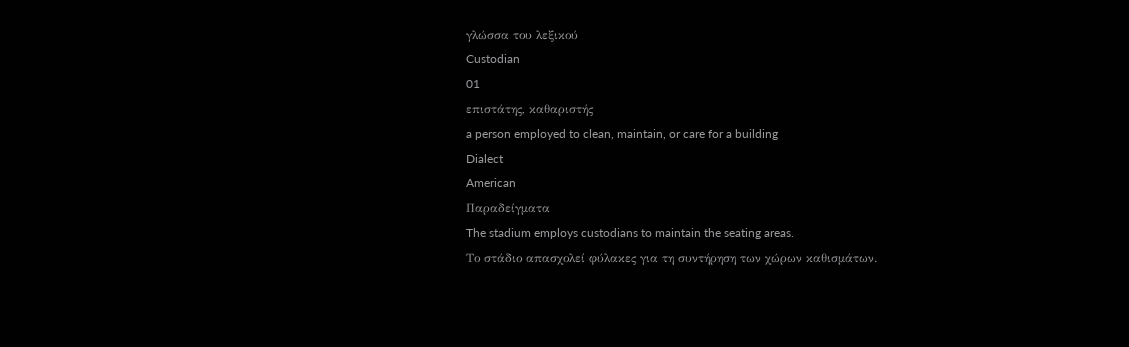γλώσσα του λεξικού
Custodian
01
επιστάτης, καθαριστής
a person employed to clean, maintain, or care for a building
Dialect
American
Παραδείγματα
The stadium employs custodians to maintain the seating areas.
Το στάδιο απασχολεί φύλακες για τη συντήρηση των χώρων καθισμάτων.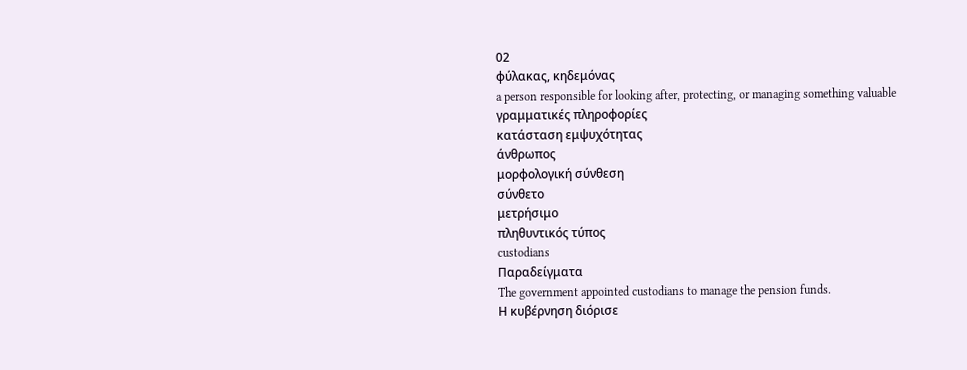02
φύλακας, κηδεμόνας
a person responsible for looking after, protecting, or managing something valuable
γραμματικές πληροφορίες
κατάσταση εμψυχότητας
άνθρωπος
μορφολογική σύνθεση
σύνθετο
μετρήσιμο
πληθυντικός τύπος
custodians
Παραδείγματα
The government appointed custodians to manage the pension funds.
Η κυβέρνηση διόρισε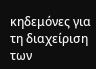κηδεμόνες για τη διαχείριση των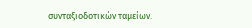συνταξιοδοτικών ταμείων.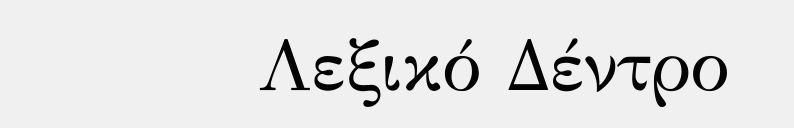Λεξικό Δέντρο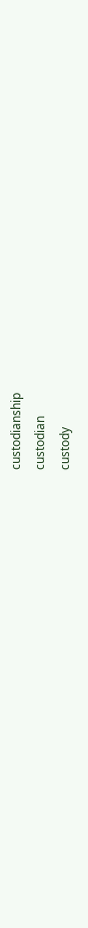custodianship
custodian
custody